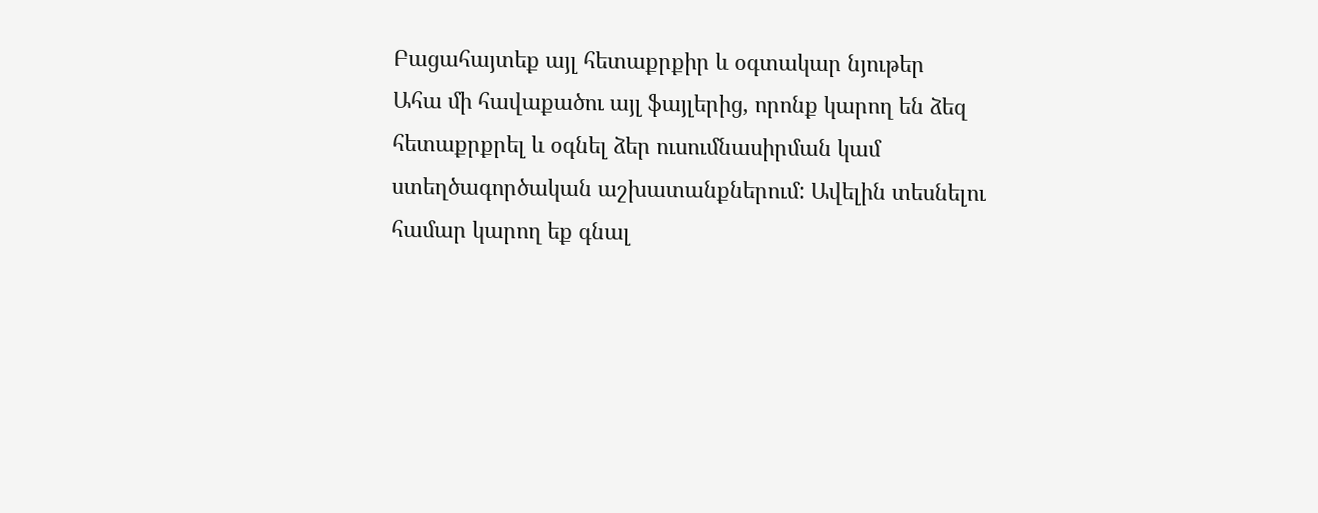Բացահայտեք այլ հետաքրքիր և օգտակար նյութեր
Ահա մի հավաքածու այլ ֆայլերից, որոնք կարող են ձեզ հետաքրքրել և օգնել ձեր ուսումնասիրման կամ ստեղծագործական աշխատանքներում: Ավելին տեսնելու համար կարող եք գնալ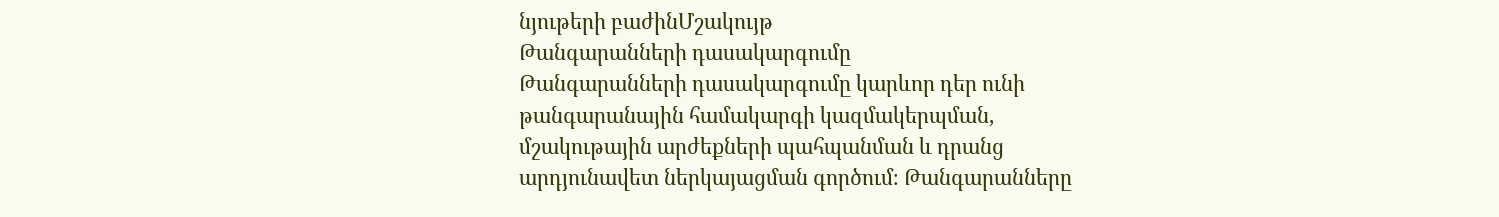նյութերի բաժինՄշակույթ
Թանգարանների դասակարգումը
Թանգարանների դասակարգումը կարևոր դեր ունի թանգարանային համակարգի կազմակերպման, մշակութային արժեքների պահպանման և դրանց արդյունավետ ներկայացման գործում։ Թանգարանները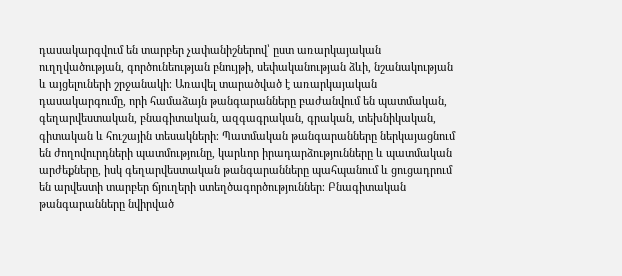դասակարգվում են տարբեր չափանիշներով՝ ըստ առարկայական ուղղվածության, գործունեության բնույթի, սեփականության ձևի, նշանակության և այցելուների շրջանակի։ Առավել տարածված է առարկայական դասակարգումը, որի համաձայն թանգարանները բաժանվում են պատմական, գեղարվեստական, բնագիտական, ազգագրական, գրական, տեխնիկական, գիտական և հուշային տեսակների։ Պատմական թանգարանները ներկայացնում են ժողովուրդների պատմությունը, կարևոր իրադարձությունները և պատմական արժեքները, իսկ գեղարվեստական թանգարանները պահպանում և ցուցադրում են արվեստի տարբեր ճյուղերի ստեղծագործություններ։ Բնագիտական թանգարանները նվիրված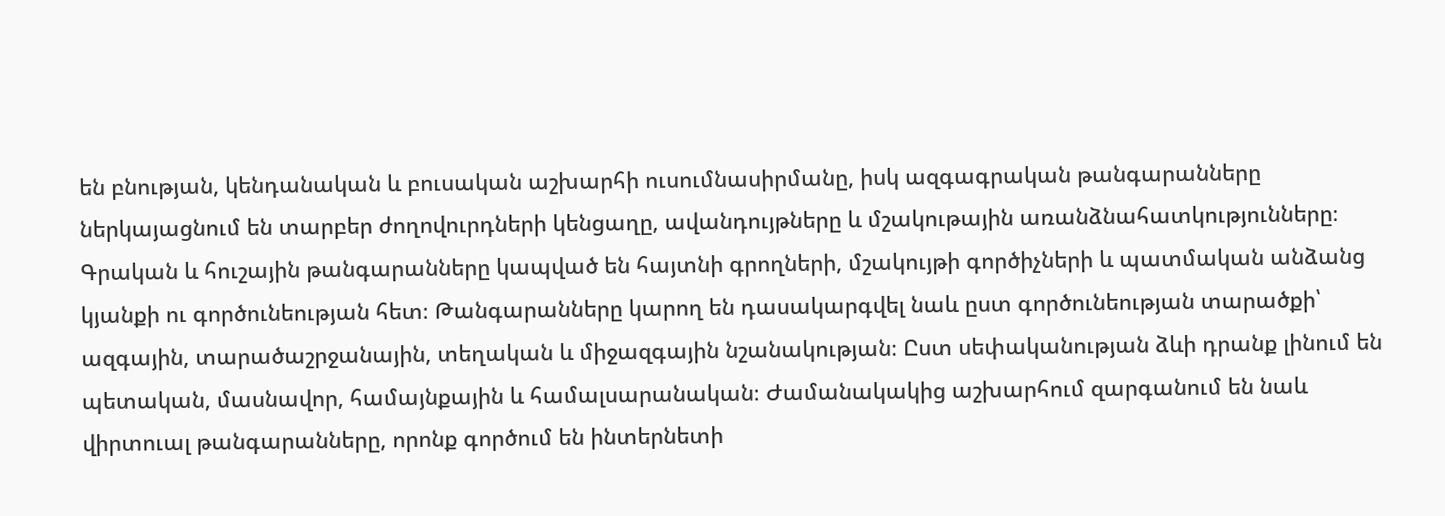են բնության, կենդանական և բուսական աշխարհի ուսումնասիրմանը, իսկ ազգագրական թանգարանները ներկայացնում են տարբեր ժողովուրդների կենցաղը, ավանդույթները և մշակութային առանձնահատկությունները։ Գրական և հուշային թանգարանները կապված են հայտնի գրողների, մշակույթի գործիչների և պատմական անձանց կյանքի ու գործունեության հետ։ Թանգարանները կարող են դասակարգվել նաև ըստ գործունեության տարածքի՝ ազգային, տարածաշրջանային, տեղական և միջազգային նշանակության։ Ըստ սեփականության ձևի դրանք լինում են պետական, մասնավոր, համայնքային և համալսարանական։ Ժամանակակից աշխարհում զարգանում են նաև վիրտուալ թանգարանները, որոնք գործում են ինտերնետի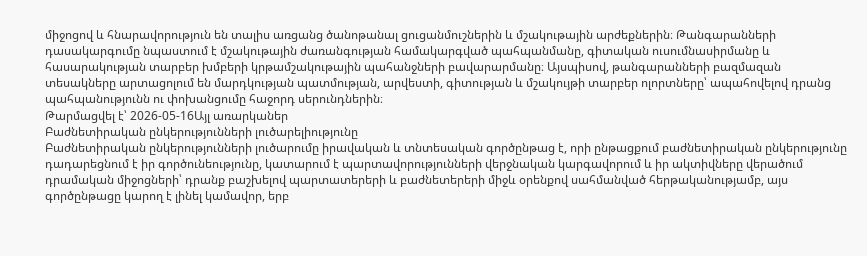միջոցով և հնարավորություն են տալիս առցանց ծանոթանալ ցուցանմուշներին և մշակութային արժեքներին։ Թանգարանների դասակարգումը նպաստում է մշակութային ժառանգության համակարգված պահպանմանը, գիտական ուսումնասիրմանը և հասարակության տարբեր խմբերի կրթամշակութային պահանջների բավարարմանը։ Այսպիսով, թանգարանների բազմազան տեսակները արտացոլում են մարդկության պատմության, արվեստի, գիտության և մշակույթի տարբեր ոլորտները՝ ապահովելով դրանց պահպանությունն ու փոխանցումը հաջորդ սերունդներին։
Թարմացվել է՝ 2026-05-16Այլ առարկաներ
Բաժնետիրական ընկերությունների լուծարելիությունը
Բաժնետիրական ընկերությունների լուծարումը իրավական և տնտեսական գործընթաց է, որի ընթացքում բաժնետիրական ընկերությունը դադարեցնում է իր գործունեությունը, կատարում է պարտավորությունների վերջնական կարգավորում և իր ակտիվները վերածում դրամական միջոցների՝ դրանք բաշխելով պարտատերերի և բաժնետերերի միջև օրենքով սահմանված հերթականությամբ, այս գործընթացը կարող է լինել կամավոր, երբ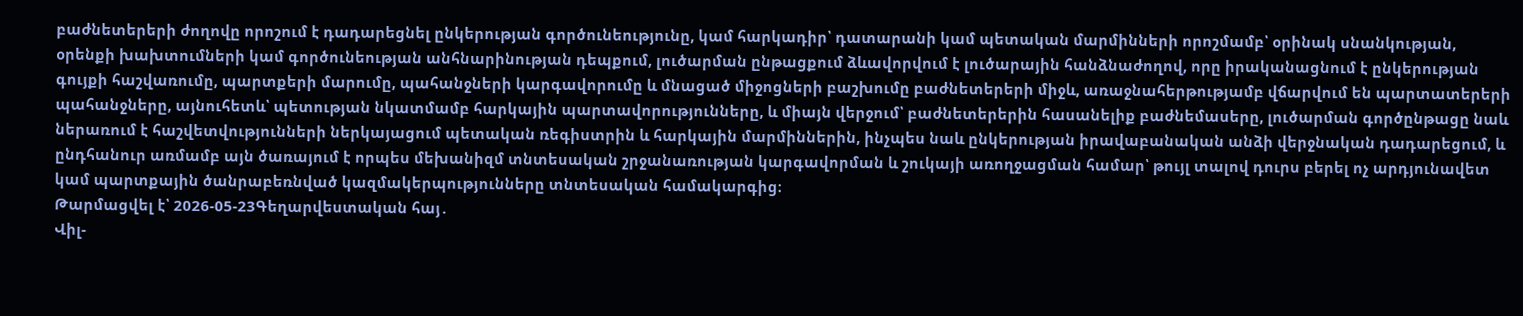բաժնետերերի ժողովը որոշում է դադարեցնել ընկերության գործունեությունը, կամ հարկադիր՝ դատարանի կամ պետական մարմինների որոշմամբ՝ օրինակ սնանկության, օրենքի խախտումների կամ գործունեության անհնարինության դեպքում, լուծարման ընթացքում ձևավորվում է լուծարային հանձնաժողով, որը իրականացնում է ընկերության գույքի հաշվառումը, պարտքերի մարումը, պահանջների կարգավորումը և մնացած միջոցների բաշխումը բաժնետերերի միջև, առաջնահերթությամբ վճարվում են պարտատերերի պահանջները, այնուհետև՝ պետության նկատմամբ հարկային պարտավորությունները, և միայն վերջում՝ բաժնետերերին հասանելիք բաժնեմասերը, լուծարման գործընթացը նաև ներառում է հաշվետվությունների ներկայացում պետական ռեգիստրին և հարկային մարմիններին, ինչպես նաև ընկերության իրավաբանական անձի վերջնական դադարեցում, և ընդհանուր առմամբ այն ծառայում է որպես մեխանիզմ տնտեսական շրջանառության կարգավորման և շուկայի առողջացման համար՝ թույլ տալով դուրս բերել ոչ արդյունավետ կամ պարտքային ծանրաբեռնված կազմակերպությունները տնտեսական համակարգից։
Թարմացվել է՝ 2026-05-23Գեղարվեստական հայ․
Վիլ-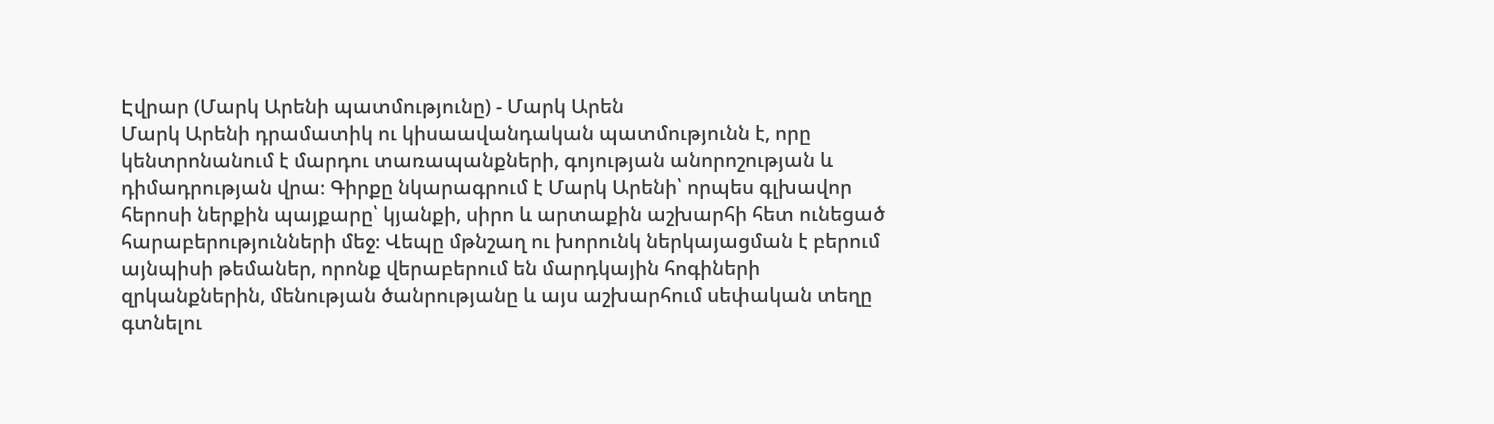Էվրար (Մարկ Արենի պատմությունը) - Մարկ Արեն
Մարկ Արենի դրամատիկ ու կիսաավանդական պատմությունն է, որը կենտրոնանում է մարդու տառապանքների, գոյության անորոշության և դիմադրության վրա։ Գիրքը նկարագրում է Մարկ Արենի՝ որպես գլխավոր հերոսի ներքին պայքարը՝ կյանքի, սիրո և արտաքին աշխարհի հետ ունեցած հարաբերությունների մեջ։ Վեպը մթնշաղ ու խորունկ ներկայացման է բերում այնպիսի թեմաներ, որոնք վերաբերում են մարդկային հոգիների զրկանքներին, մենության ծանրությանը և այս աշխարհում սեփական տեղը գտնելու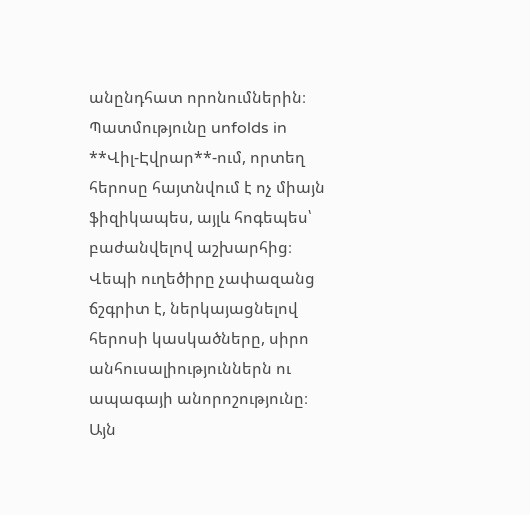անընդհատ որոնումներին։ Պատմությունը unfolds in **Վիլ-Էվրար**-ում, որտեղ հերոսը հայտնվում է ոչ միայն ֆիզիկապես, այլև հոգեպես՝ բաժանվելով աշխարհից։ Վեպի ուղեծիրը չափազանց ճշգրիտ է, ներկայացնելով հերոսի կասկածները, սիրո անհուսալիություններն ու ապագայի անորոշությունը։ Այն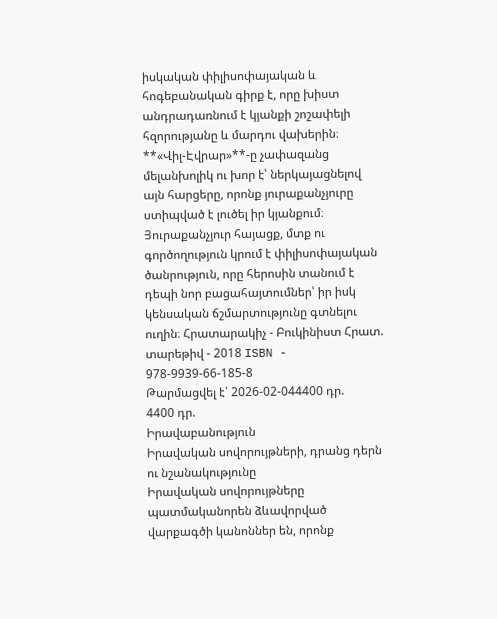իսկական փիլիսոփայական և հոգեբանական գիրք է, որը խիստ անդրադառնում է կյանքի շոշափելի հզորությանը և մարդու վախերին։ **«Վիլ-Էվրար»**-ը չափազանց մելանխոլիկ ու խոր է՝ ներկայացնելով այն հարցերը, որոնք յուրաքանչյուրը ստիպված է լուծել իր կյանքում։ Յուրաքանչյուր հայացք, մտք ու գործողություն կրում է փիլիսոփայական ծանրություն, որը հերոսին տանում է դեպի նոր բացահայտումներ՝ իր իսկ կենսական ճշմարտությունը գտնելու ուղին։ Հրատարակիչ - Բուկինիստ Հրատ. տարեթիվ - 2018 ISBN - 978-9939-66-185-8
Թարմացվել է՝ 2026-02-044400 դր.
4400 դր.
Իրավաբանություն
Իրավական սովորույթների, դրանց դերն ու նշանակությունը
Իրավական սովորույթները պատմականորեն ձևավորված վարքագծի կանոններ են, որոնք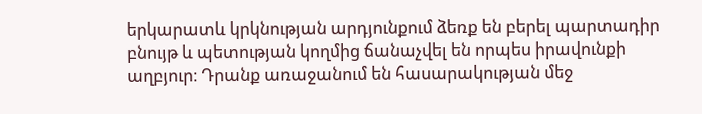երկարատև կրկնության արդյունքում ձեռք են բերել պարտադիր բնույթ և պետության կողմից ճանաչվել են որպես իրավունքի աղբյուր։ Դրանք առաջանում են հասարակության մեջ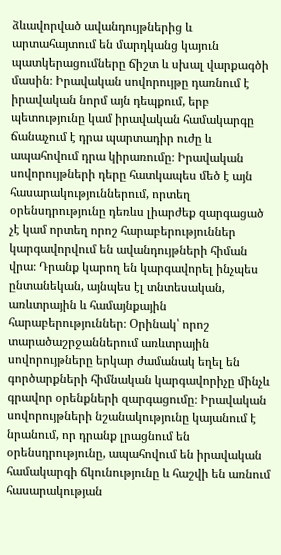ձևավորված ավանդույթներից և արտահայտում են մարդկանց կայուն պատկերացումները ճիշտ և սխալ վարքագծի մասին։ Իրավական սովորույթը դառնում է իրավական նորմ այն դեպքում, երբ պետությունը կամ իրավական համակարգը ճանաչում է դրա պարտադիր ուժը և ապահովում դրա կիրառումը։ Իրավական սովորույթների դերը հատկապես մեծ է այն հասարակություններում, որտեղ օրենսդրությունը դեռևս լիարժեք զարգացած չէ կամ որտեղ որոշ հարաբերություններ կարգավորվում են ավանդույթների հիման վրա։ Դրանք կարող են կարգավորել ինչպես ընտանեկան, այնպես էլ տնտեսական, առևտրային և համայնքային հարաբերություններ։ Օրինակ՝ որոշ տարածաշրջաններում առևտրային սովորույթները երկար ժամանակ եղել են գործարքների հիմնական կարգավորիչը մինչև գրավոր օրենքների զարգացումը։ Իրավական սովորույթների նշանակությունը կայանում է նրանում, որ դրանք լրացնում են օրենսդրությունը, ապահովում են իրավական համակարգի ճկունությունը և հաշվի են առնում հասարակության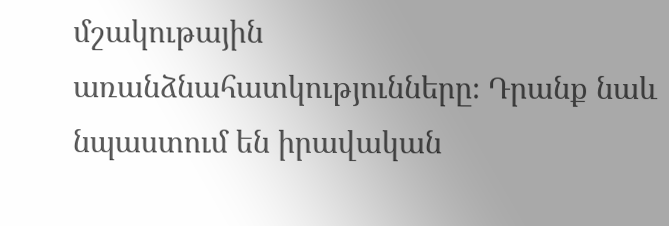մշակութային առանձնահատկությունները։ Դրանք նաև նպաստում են իրավական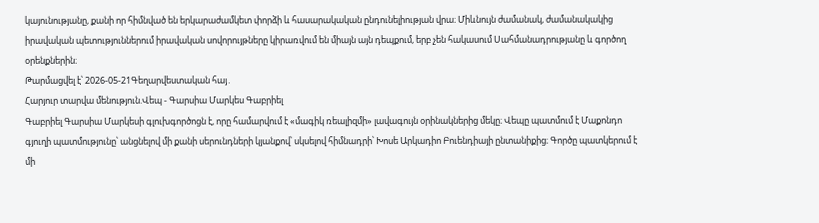կայունությանը, քանի որ հիմնված են երկարաժամկետ փորձի և հասարակական ընդունելիության վրա։ Միևնույն ժամանակ, ժամանակակից իրավական պետություններում իրավական սովորույթները կիրառվում են միայն այն դեպքում, երբ չեն հակասում Սահմանադրությանը և գործող օրենքներին։
Թարմացվել է՝ 2026-05-21Գեղարվեստական հայ․
Հարյուր տարվա մենություն.Վեպ - Գարսիա Մարկես Գաբրիել
Գաբրիել Գարսիա Մարկեսի գլուխգործոցն է, որը համարվում է «մագիկ ռեալիզմի» լավագույն օրինակներից մեկը։ Վեպը պատմում է Մաքոնդո գյուղի պատմությունը՝ անցնելով մի քանի սերունդների կյանքով՝ սկսելով հիմնադրի՝ Խոսե Արկադիո Բուենդիայի ընտանիքից։ Գործը պատկերում է մի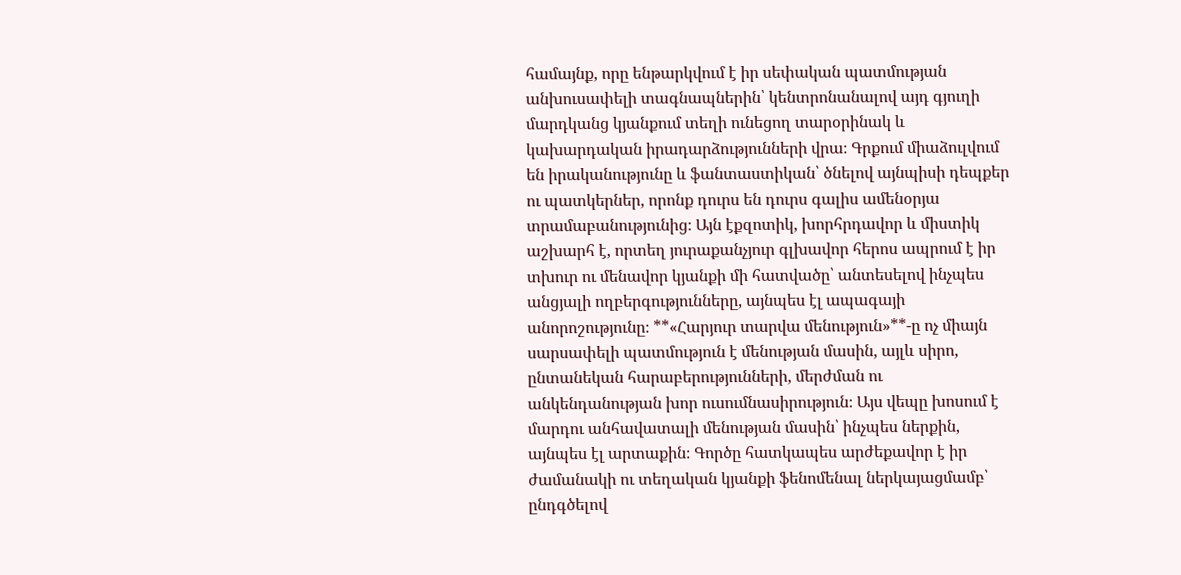համայնք, որը ենթարկվում է իր սեփական պատմության անխուսափելի տագնապներին՝ կենտրոնանալով այդ գյուղի մարդկանց կյանքում տեղի ունեցող տարօրինակ և կախարդական իրադարձությունների վրա։ Գրքում միաձուլվում են իրականությունը և ֆանտաստիկան՝ ծնելով այնպիսի դեպքեր ու պատկերներ, որոնք դուրս են դուրս գալիս ամենօրյա տրամաբանությունից։ Այն էքզոտիկ, խորհրդավոր և միստիկ աշխարհ է, որտեղ յուրաքանչյուր գլխավոր հերոս ապրում է իր տխուր ու մենավոր կյանքի մի հատվածը՝ անտեսելով ինչպես անցյալի ողբերգությունները, այնպես էլ ապագայի անորոշությունը։ **«Հարյուր տարվա մենություն»**-ը ոչ միայն սարսափելի պատմություն է մենության մասին, այլև սիրո, ընտանեկան հարաբերությունների, մերժման ու անկենդանության խոր ուսումնասիրություն։ Այս վեպը խոսում է մարդու անհավատալի մենության մասին՝ ինչպես ներքին, այնպես էլ արտաքին։ Գործը հատկապես արժեքավոր է իր ժամանակի ու տեղական կյանքի ֆենոմենալ ներկայացմամբ՝ ընդգծելով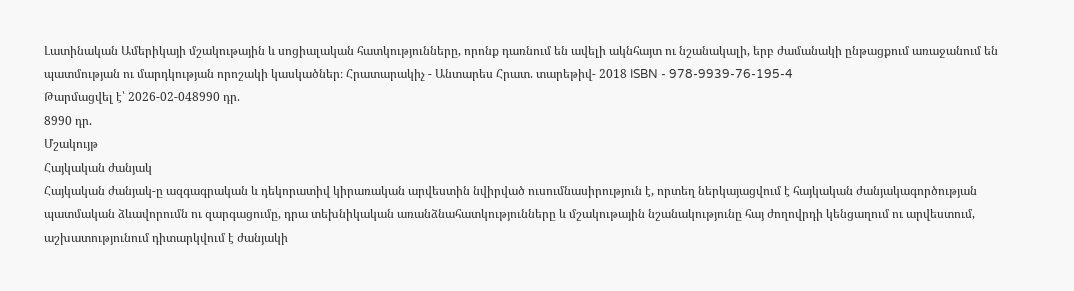Լատինական Ամերիկայի մշակութային և սոցիալական հատկությունները, որոնք դառնում են ավելի ակնհայտ ու նշանակալի, երբ ժամանակի ընթացքում առաջանում են պատմության ու մարդկության որոշակի կասկածներ։ Հրատարակիչ - Անտարես Հրատ. տարեթիվ- 2018 ISBN - 978-9939-76-195-4
Թարմացվել է՝ 2026-02-048990 դր.
8990 դր.
Մշակույթ
Հայկական ժանյակ
Հայկական ժանյակ-ը ազգագրական և դեկորատիվ կիրառական արվեստին նվիրված ուսումնասիրություն է, որտեղ ներկայացվում է հայկական ժանյակագործության պատմական ձևավորումն ու զարգացումը, դրա տեխնիկական առանձնահատկությունները և մշակութային նշանակությունը հայ ժողովրդի կենցաղում ու արվեստում, աշխատությունում դիտարկվում է ժանյակի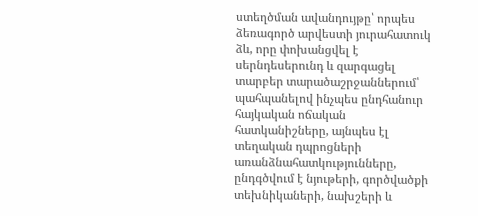ստեղծման ավանդույթը՝ որպես ձեռագործ արվեստի յուրահատուկ ձև, որը փոխանցվել է սերնդեսերունդ և զարգացել տարբեր տարածաշրջաններում՝ պահպանելով ինչպես ընդհանուր հայկական ոճական հատկանիշները, այնպես էլ տեղական դպրոցների առանձնահատկությունները, ընդգծվում է նյութերի, գործվածքի տեխնիկաների, նախշերի և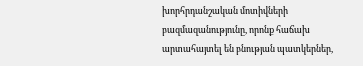խորհրդանշական մոտիվների բազմազանությունը, որոնք հաճախ արտահայտել են բնության պատկերներ,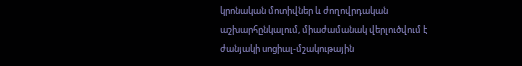կրոնական մոտիվներ և ժողովրդական աշխարհընկալում, միաժամանակ վերլուծվում է ժանյակի սոցիալ-մշակութային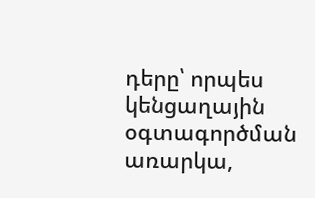դերը՝ որպես կենցաղային օգտագործման առարկա,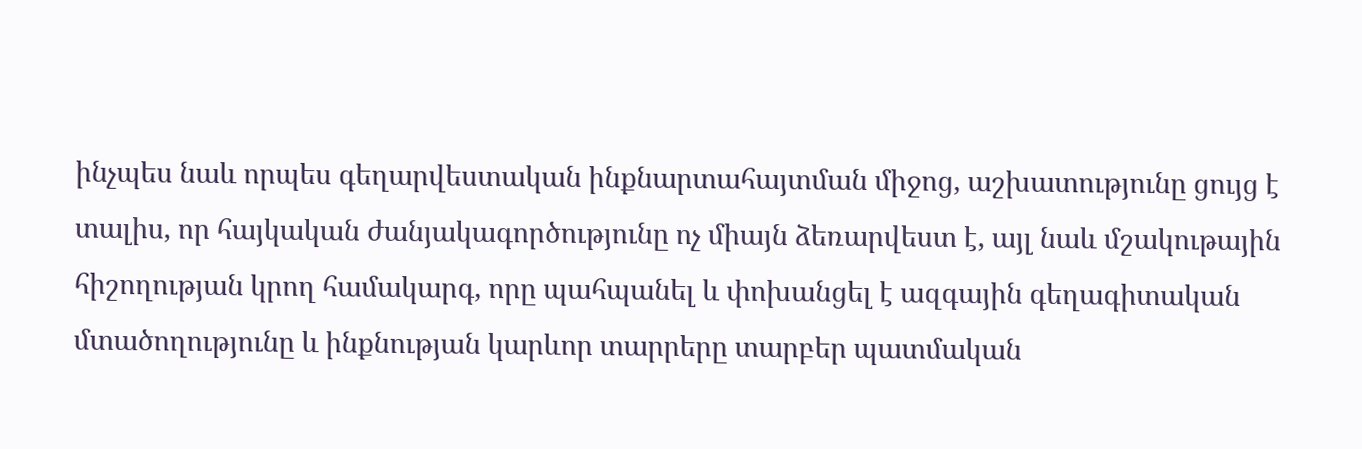ինչպես նաև որպես գեղարվեստական ինքնարտահայտման միջոց, աշխատությունը ցույց է տալիս, որ հայկական ժանյակագործությունը ոչ միայն ձեռարվեստ է, այլ նաև մշակութային հիշողության կրող համակարգ, որը պահպանել և փոխանցել է ազգային գեղագիտական մտածողությունը և ինքնության կարևոր տարրերը տարբեր պատմական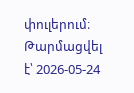փուլերում։
Թարմացվել է՝ 2026-05-24